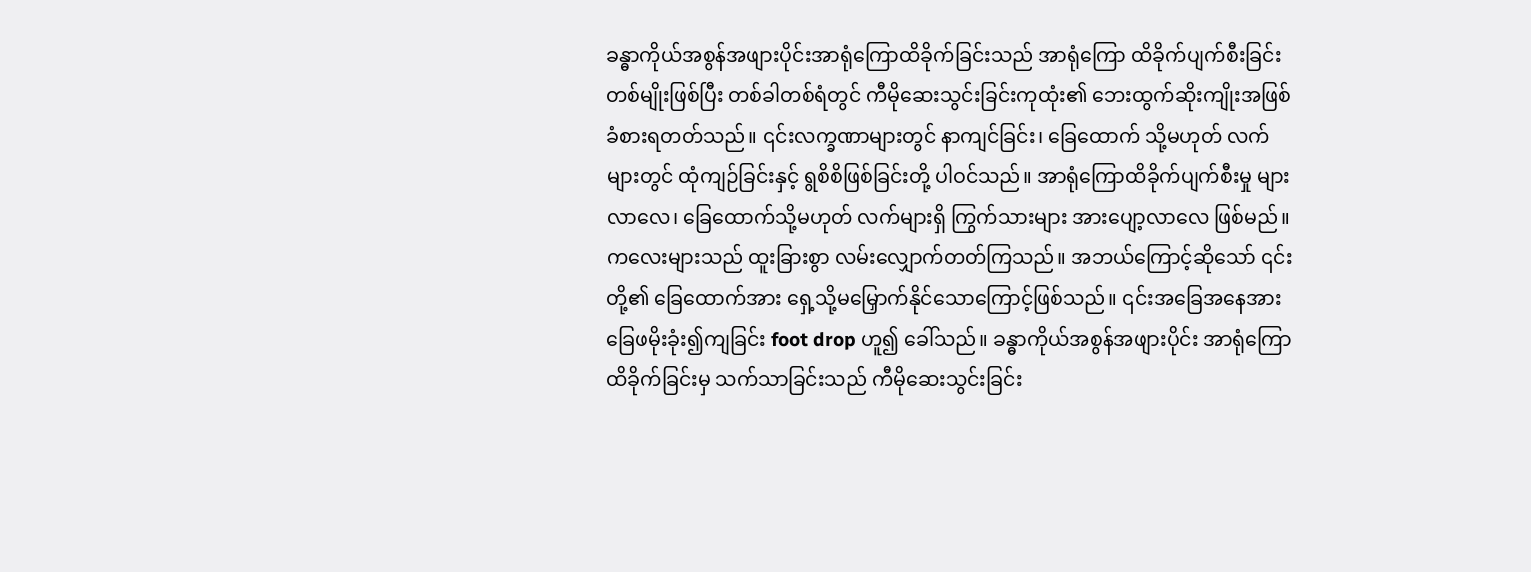ခန္ဓာကိုယ်အစွန်အဖျားပိုင်းအာရုံကြောထိခိုက်ခြင်းသည် အာရုံကြော ထိခိုက်ပျက်စီးခြင်းတစ်မျိုးဖြစ်ပြီး တစ်ခါတစ်ရံတွင် ကီမိုဆေးသွင်းခြင်းကုထုံး၏ ဘေးထွက်ဆိုးကျိုးအဖြစ် ခံစားရတတ်သည်။ ၎င်းလက္ခဏာများတွင် နာကျင်ခြင်း၊ ခြေထောက် သို့မဟုတ် လက်များတွင် ထုံကျဉ်ခြင်းနှင့် ရွစိစိဖြစ်ခြင်းတို့ ပါဝင်သည်။ အာရုံကြောထိခိုက်ပျက်စီးမှု များလာလေ၊ ခြေထောက်သို့မဟုတ် လက်များရှိ ကြွက်သားများ အားပျော့လာလေ ဖြစ်မည်။ ကလေးများသည် ထူးခြားစွာ လမ်းလျှောက်တတ်ကြသည်။ အဘယ်ကြောင့်ဆိုသော် ၎င်းတို့၏ ခြေထောက်အား ရှေ့သို့မမြှောက်နိုင်သောကြောင့်ဖြစ်သည်။ ၎င်းအခြေအနေအား ခြေဖမိုးခုံး၍ကျခြင်း foot drop ဟူ၍ ခေါ်သည်။ ခန္ဓာကိုယ်အစွန်အဖျားပိုင်း အာရုံကြောထိခိုက်ခြင်းမှ သက်သာခြင်းသည် ကီမိုဆေးသွင်းခြင်း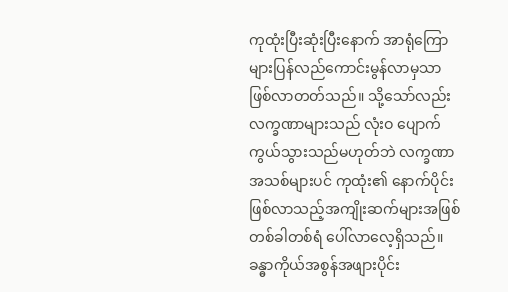ကုထုံးပြီးဆုံးပြီးနောက် အာရုံကြောများပြန်လည်ကောင်းမွန်လာမှသာ ဖြစ်လာတတ်သည်။ သို့သော်လည်း လက္ခဏာများသည် လုံးဝ ပျောက်ကွယ်သွားသည်မဟုတ်ဘဲ လက္ခဏာအသစ်များပင် ကုထုံး၏ နောက်ပိုင်းဖြစ်လာသည့်အကျိုးဆက်များအဖြစ် တစ်ခါတစ်ရံ ပေါ်လာလေ့ရှိသည်။
ခန္ဓာကိုယ်အစွန်အဖျားပိုင်း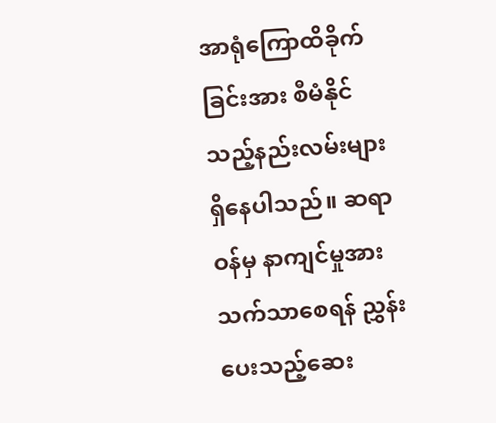အာရုံကြောထိခိုက်ခြင်းအား စီမံနိုင်သည့်နည်းလမ်းများရှိနေပါသည်။ ဆရာဝန်မှ နာကျင်မှုအား သက်သာစေရန် ညွှန်းပေးသည့်ဆေး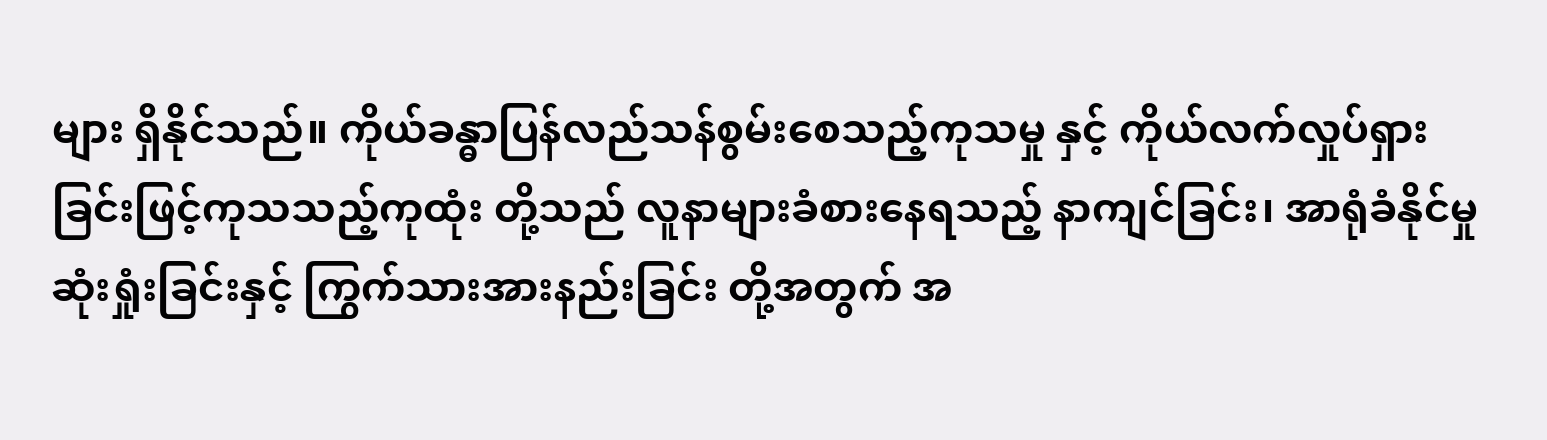များ ရှိနိုင်သည်။ ကိုယ်ခန္ဓာပြန်လည်သန်စွမ်းစေသည့်ကုသမှု နှင့် ကိုယ်လက်လှုပ်ရှားခြင်းဖြင့်ကုသသည့်ကုထုံး တို့သည် လူနာများခံစားနေရသည့် နာကျင်ခြင်း၊ အာရုံခံနိုင်မှုဆုံးရှုံးခြင်းနှင့် ကြွက်သားအားနည်းခြင်း တို့အတွက် အ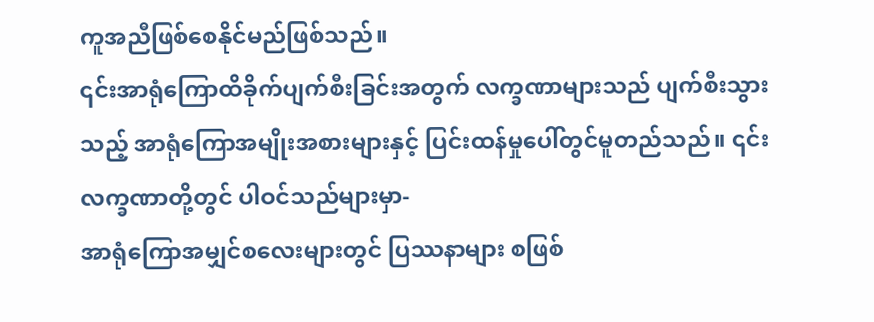ကူအညီဖြစ်စေနိုင်မည်ဖြစ်သည်။
၎င်းအာရုံကြောထိခိုက်ပျက်စီးခြင်းအတွက် လက္ခဏာများသည် ပျက်စီးသွားသည့် အာရုံကြောအမျိုးအစားများနှင့် ပြင်းထန်မှုပေါ်တွင်မူတည်သည်။ ၎င်းလက္ခဏာတို့တွင် ပါဝင်သည်များမှာ-
အာရုံကြောအမျှင်စလေးများတွင် ပြဿနာများ စဖြစ်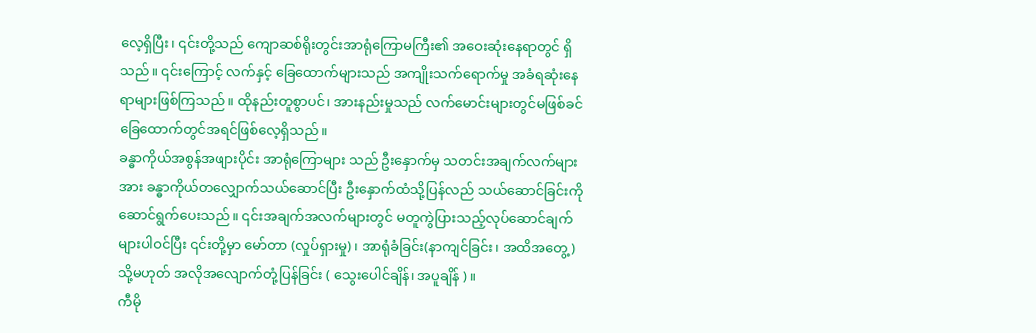လေ့ရှိပြီး၊ ၎င်းတို့သည် ကျောဆစ်ရိုးတွင်းအာရုံကြောမကြီး၏ အဝေးဆုံးနေရာတွင် ရှိသည်။ ၎င်းကြောင့် လက်နှင့် ခြေထောက်များသည် အကျိုးသက်ရောက်မှု အခံရဆုံးနေရာများဖြစ်ကြသည်။ ထိုနည်းတူစွာပင်၊ အားနည်းမှုသည် လက်မောင်းများတွင်မဖြစ်ခင် ခြေထောက်တွင်အရင်ဖြစ်လေ့ရှိသည်။
ခန္ဓာကိုယ်အစွန်အဖျားပိုင်း အာရုံကြောများ သည် ဦးနှောက်မှ သတင်းအချက်လက်များအား ခန္ဓာကိုယ်တလျှောက်သယ်ဆောင်ပြီး ဦးနှောက်ထံသို့ပြန်လည် သယ်ဆောင်ခြင်းကို ဆောင်ရွက်ပေးသည်။ ၎င်းအချက်အလက်များတွင် မတူကွဲပြားသည့်လုပ်ဆောင်ချက်များပါဝင်ပြီး ၎င်းတို့မှာ မော်တာ (လှုပ်ရှားမှု)၊ အာရုံခံခြင်း(နာကျင်ခြင်း၊ အထိအတွေ့) သို့မဟုတ် အလိုအလျောက်တုံ့ပြန်ခြင်း ( သွေးပေါင်ချိန်၊ အပူချိန် )။
ကီမို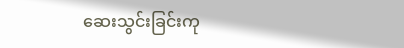ဆေးသွင်းခြင်းကု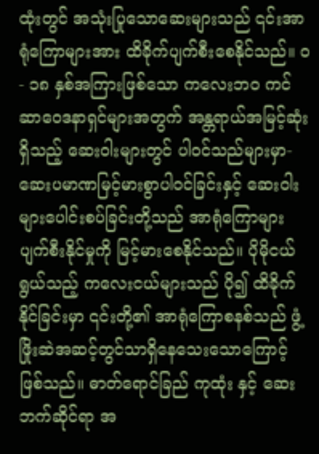ထုံးတွင် အသုံးပြုသောဆေးများသည် ၎င်းအာရုံကြောများအား ထိခိုက်ပျက်စီးစေနိုင်သည်။ ၀ - ၁၈ နှစ်အကြားဖြစ်သော ကလေးဘဝ ကင်ဆာဝေဒနာရှင်များအတွက် အန္တရာယ်အမြင့်ဆုံးရှိသည့် ဆေးဝါးများတွင် ပါဝင်သည်များမှာ-
ဆေးပမာဏမြင့်မားစွာပါဝင်ခြင်းနှင့် ဆေးဝါးများပေါင်းစပ်ခြင်းတို့သည် အာရုံကြောများပျက်စီးနိုင်မှုကို မြင့်မားစေနိုင်သည်။ ပိုမိုငယ်ရွယ်သည့် ကလေးငယ်များသည် ပို၍ ထိခိုက်နိုင်ခြင်းမှာ ၎င်းတို့၏ အာရုံကြောစနစ်သည် ဖွံ့ဖြိုးဆဲအဆင့်တွင်သာရှိနေသေးသောကြောင့်ဖြစ်သည်။ ဓာတ်ရောင်ခြည် ကုထုံး နှင့် ဆေးဘက်ဆိုင်ရာ အ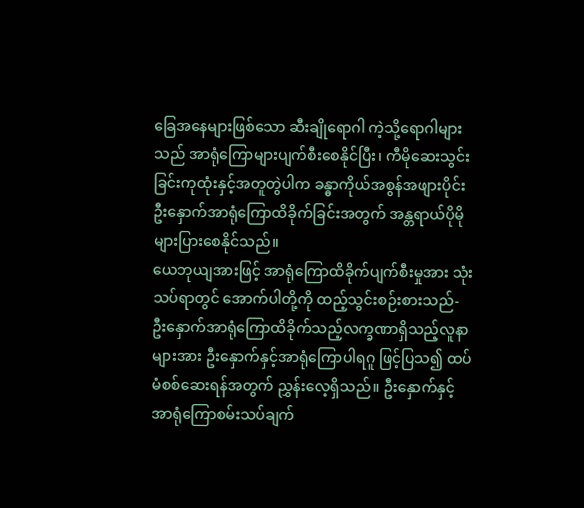ခြေအနေများဖြစ်သော ဆီးချိုရောဂါ ကဲ့သို့ရောဂါများသည် အာရုံကြောများပျက်စီးစေနိုင်ပြီး၊ ကီမိုဆေးသွင်းခြင်းကုထုံးနှင့်အတူတွဲပါက ခန္ဓာကိုယ်အစွန်အဖျားပိုင်း ဦးနှောက်အာရုံကြောထိခိုက်ခြင်းအတွက် အန္တရာယ်ပိုမိုများပြားစေနိုင်သည်။
ယေဘုယျအားဖြင့် အာရုံကြောထိခိုက်ပျက်စီးမှုအား သုံးသပ်ရာတွင် အောက်ပါတို့ကို ထည့်သွင်းစဉ်းစားသည်-
ဦးနှောက်အာရုံကြောထိခိုက်သည့်လက္ခဏာရှိသည့်လူနာများအား ဦးနှောက်နှင့်အာရုံကြောပါရဂူ ဖြင့်ပြသ၍ ထပ်မံစစ်ဆေးရန်အတွက် ညွှန်းလေ့ရှိသည်။ ဦးနှောက်နှင့်အာရုံကြောစမ်းသပ်ချက်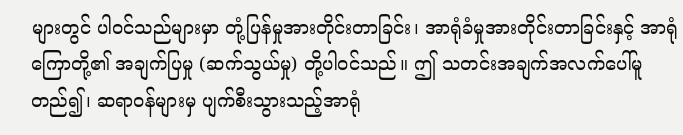များတွင် ပါဝင်သည်များမှာ တုံ့ပြန်မှုအားတိုင်းတာခြင်း၊ အာရုံခံမှုအားတိုင်းတာခြင်းနှင့် အာရုံကြောတို့၏ အချက်ပြမှု (ဆက်သွယ်မှု) တို့ပါဝင်သည်။ ဤ သတင်းအချက်အလက်ပေါ်မူတည်၍၊ ဆရာဝန်များမှ ပျက်စီးသွားသည့်အာရုံ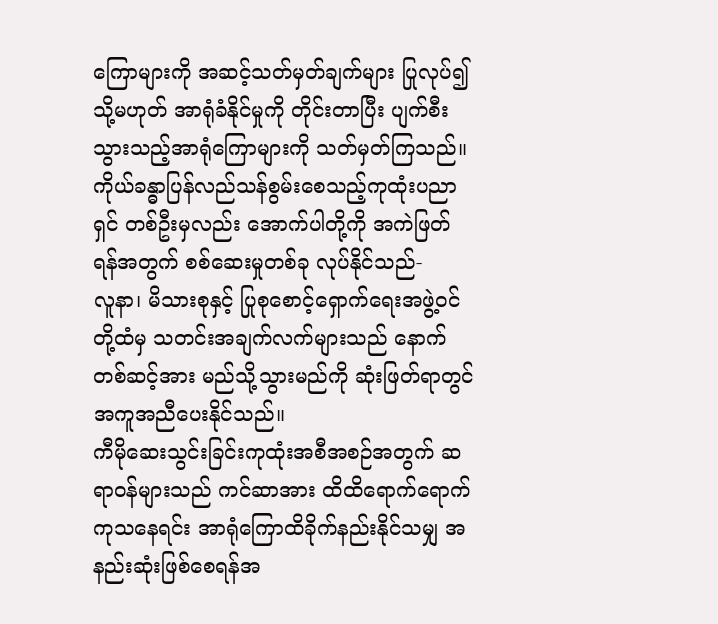ကြောများကို အဆင့်သတ်မှတ်ချက်များ ပြုလုပ်၍ သို့မဟုတ် အာရုံခံနိုင်မှုကို တိုင်းတာပြီး ပျက်စီးသွားသည့်အာရုံကြောများကို သတ်မှတ်ကြသည်။
ကိုယ်ခန္ဓာပြန်လည်သန်စွမ်းစေသည့်ကုထုံးပညာရှင် တစ်ဦးမှလည်း အောက်ပါတို့ကို အကဲဖြတ်ရန်အတွက် စစ်ဆေးမှုတစ်ခု လုပ်နိုင်သည်-
လူနာ၊ မိသားစုနှင့် ပြုစုစောင့်ရှောက်ရေးအဖွဲ့ဝင်တို့ထံမှ သတင်းအချက်လက်များသည် နောက်တစ်ဆင့်အား မည်သို့သွားမည်ကို ဆုံးဖြတ်ရာတွင် အကူအညီပေးနိုင်သည်။
ကီမိုဆေးသွင်းခြင်းကုထုံးအစီအစဉ်အတွက် ဆရာဝန်များသည် ကင်ဆာအား ထိထိရောက်ရောက်ကုသနေရင်း အာရုံကြောထိခိုက်နည်းနိုင်သမျှ အနည်းဆုံးဖြစ်စေရန်အ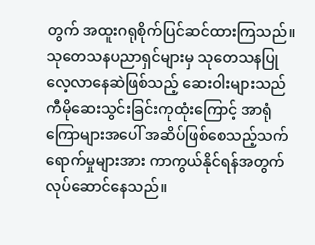တွက် အထူးဂရုစိုက်ပြင်ဆင်ထားကြသည်။ သုတေသနပညာရှင်များမှ သုတေသနပြုလေ့လာနေဆဲဖြစ်သည့် ဆေးဝါးများသည် ကီမိုဆေးသွင်းခြင်းကုထုံးကြောင့် အာရုံကြောများအပေါ် အဆိပ်ဖြစ်စေသည့်သက်ရောက်မှုများအား ကာကွယ်နိုင်ရန်အတွက် လုပ်ဆောင်နေသည်။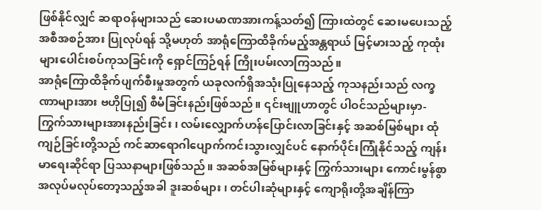ဖြစ်နိုင်လျှင် ဆရာဝန်များသည် ဆေးပမာဏအားကန့်သတ်၍ ကြားထဲတွင် ဆေးမပေးသည့်အစီအစဉ်အား ပြုလုပ်ရန် သို့မဟုတ် အာရုံကြောထိခိုက်မည့်အန္တရာယ် မြင့်မားသည့် ကုထုံးများပေါင်းစပ်ကုသခြင်းကို ရှောင်ကြဉ်ရန် ကြိုးပမ်းလာကြသည်။
အာရုံကြောထိခိုက်ပျက်စီးမှုအတွက် ယခုလက်ရှိအသုံးပြုနေသည့် ကုသနည်းသည် လက္ခဏာများအား ဗဟိုပြု၍ စီမံခြင်းနည်းဖြစ်သည်။ ၎င်းဗျူဟာတွင် ပါဝင်သည်များမှာ-
ကြွက်သားများအားနည်းခြင်း၊ လမ်းလျှောက်ဟန်ပြောင်းလာခြင်းနှင့် အဆစ်မြစ်များ ထုံကျဉ်ခြင်းတို့သည် ကင်ဆာရောဂါပျောက်ကင်းသွားလျှင်ပင် နောက်ပိုင်းကြုံနိုင်သည့် ကျန်းမာရေးဆိုင်ရာ ပြဿနာများဖြစ်သည်။ အဆစ်အမြစ်များနှင့် ကြွက်သားများ ကောင်းမွန်စွာ အလုပ်မလုပ်တော့သည့်အခါ ဒူးဆစ်များ၊ တင်ပါးဆုံများနှင့် ကျောရိုးတို့အချိန်ကြာ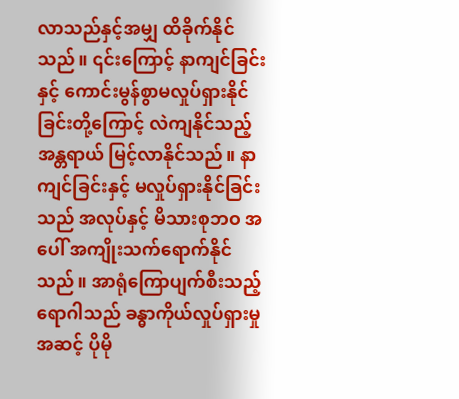လာသည်နှင့်အမျှ ထိခိုက်နိုင်သည်။ ၎င်းကြောင့် နာကျင်ခြင်း နှင့် ကောင်းမွန်စွာမလှုပ်ရှားနိုင်ခြင်းတို့ကြောင့် လဲကျနိုင်သည့် အန္တရာယ် မြင့်လာနိုင်သည်။ နာကျင်ခြင်းနှင့် မလှုပ်ရှားနိုင်ခြင်းသည် အလုပ်နှင့် မိသားစုဘဝ အပေါ် အကျိုးသက်ရောက်နိုင်သည်။ အာရုံကြောပျက်စီးသည့် ရောဂါသည် ခန္ဓာကိုယ်လှုပ်ရှားမှု အဆင့် ပိုမို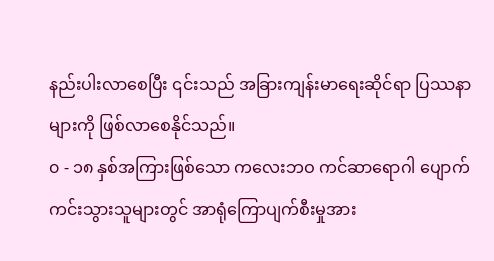နည်းပါးလာစေပြီး ၎င်းသည် အခြားကျန်းမာရေးဆိုင်ရာ ပြဿနာများကို ဖြစ်လာစေနိုင်သည်။
၀ - ၁၈ နှစ်အကြားဖြစ်သော ကလေးဘဝ ကင်ဆာရောဂါ ပျောက်ကင်းသွားသူများတွင် အာရုံကြောပျက်စီးမှုအား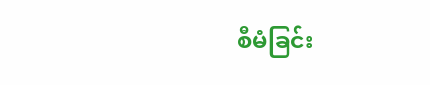စီမံခြင်း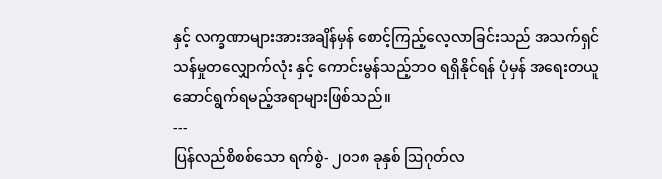နှင့် လက္ခဏာများအားအချိန်မှန် စောင့်ကြည့်လေ့လာခြင်းသည် အသက်ရှင်သန်မှုတလျှောက်လုံး နှင့် ကောင်းမွန်သည့်ဘဝ ရရှိနိုင်ရန် ပုံမှန် အရေးတယူဆောင်ရွက်ရမည့်အရာများဖြစ်သည်။
---
ပြန်လည်စိစစ်သော ရက်စွဲ- ၂၀၁၈ ခုနှစ် ဩဂုတ်လ